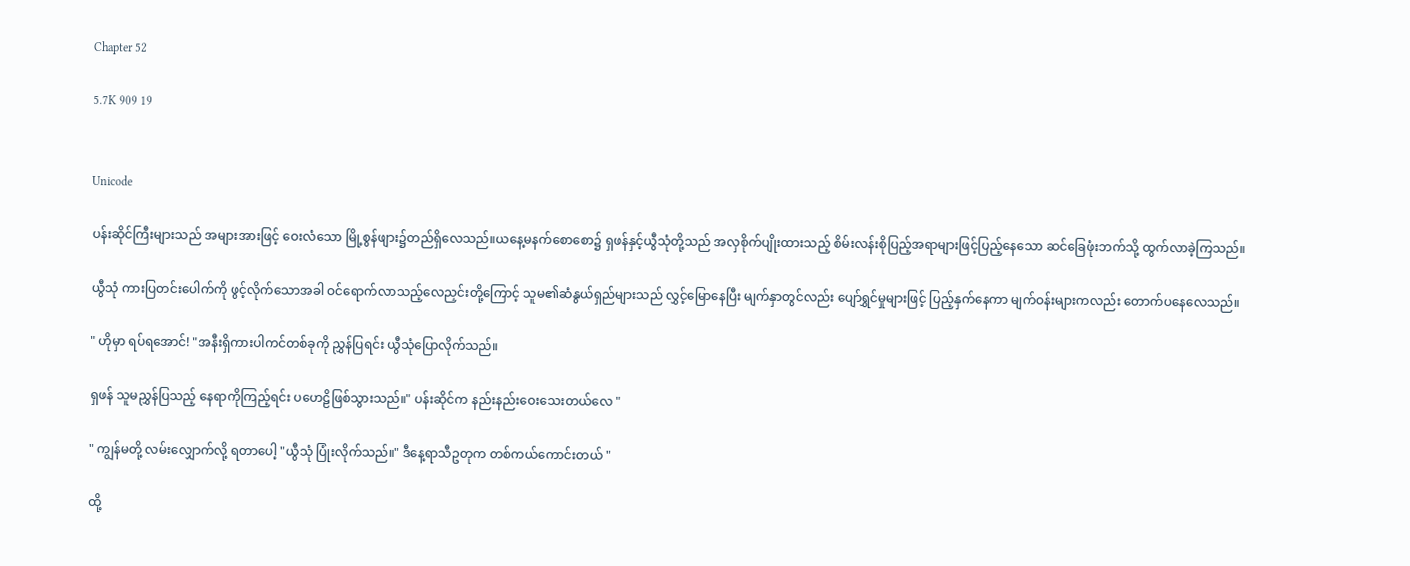Chapter 52

5.7K 909 19


Unicode

ပန်းဆိုင်ကြီးများသည် အများအားဖြင့် ‌ဝေးလံသော မြို့စွန်ဖျား၌တည်ရှိလေသည်။ယနေ့မနက်စောစော၌ ရှဖန်နှင့်ယွီသုံတို့သည် အလှစိုက်ပျိုးထားသည့် စိမ်းလန်းစိုပြည့်အရာများဖြင့်ပြည့်နေသော ဆင်‌ခြေဖုံးဘက်သို့ ထွက်လာခဲ့ကြသည်။

ယွီသုံ ကားပြတင်းပေါက်ကို ဖွင့်လိုက်သောအခါ ဝင်ရောက်လာသည့်လေညှင်းတို့ကြောင့် သူမ၏ဆံနွယ်ရှည်များသည် လွှင့်မြောနေပြီး မျက်နှာတွင်လည်း ပျော်ရွှင်မှုများဖြင့် ပြည့်နှက်နေကာ မျက်ဝန်းများကလည်း တောက်ပနေလေသည်။

" ဟိုမှာ ရပ်ရအောင်! "အနီးရှိကားပါကင်တစ်ခုကို ညွှန်ပြရင်း ယွီသုံပြောလိုက်သည်။

ရှဖန် သူမညွှန်ပြသည့် နေရာကိုကြည့်ရင်း ပဟေဠိဖြစ်သွားသည်။" ပန်းဆိုင်က နည်းနည်းဝေးသေးတယ်လေ "

" ကျွန်မတို့ လမ်းလျှောက်လို့ ရတာပေါ့ "ယွီသုံ ပြုံးလိုက်သည်။" ဒီနေ့ရာသီဥတုက တစ်ကယ်ကောင်းတယ် "

ထို့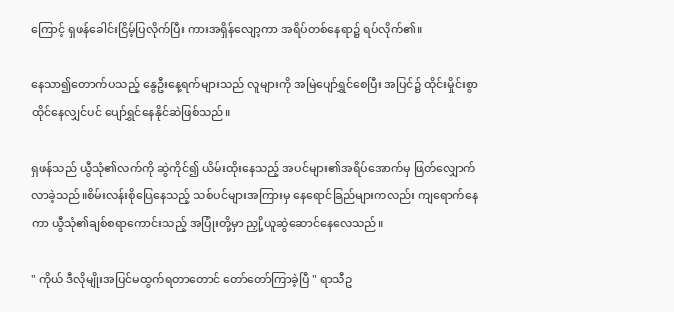ကြောင့် ရှဖန်ခေါင်းငြိမ့်ပြလိုက်ပြီး ကားအရှိန်လျော့ကာ အရိပ်တစ်နေရာ၌ ရပ်လိုက်၏။

နေသာ၍တောက်ပ‌သည့် ‌နွေဦးနေ့ရက်များသည် လူများကို အမြဲပျော်ရွှင်စေပြီး အပြင်၌ ထိုင်းမှိုင်းစွာ ထိုင်နေလျှင်ပင် ပျော်ရွှင်နေနိုင်ဆဲဖြစ်သည်။

ရှဖန်သည် ယွီသုံ၏လက်ကို ဆွဲကိုင်၍ ယိမ်းထိုးနေသည့် အပင်များ၏အရိပ်အောက်မှ ဖြတ်လျှောက်လာခဲ့သည်။စိမ်းလန်းစိုပြေနေသည့် သစ်ပင်များအကြားမှ နေရောင်ခြည်များကလည်း ကျရောက်နေကာ ယွီသုံ၏ချစ်စရာကောင်းသည့် အပြုံးတို့မှာ ညှို့ယူဆွဲဆောင်နေလေသည်။

" ကိုယ် ဒီလိုမျိုးအပြင်မထွက်ရတာတောင် တော်တော်ကြာခဲ့ပြီ " ရာသီဥ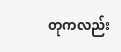တုကလည်း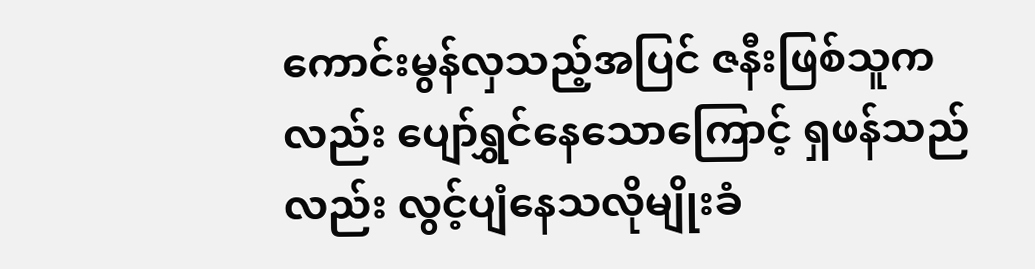ကောင်းမွန်လှသည့်အပြင် ဇနီးဖြစ်သူကလည်း ပျော်ရွှင်နေသောကြောင့် ရှဖန်သည်လည်း လွင့်ပျံနေသလိုမျိုးခံ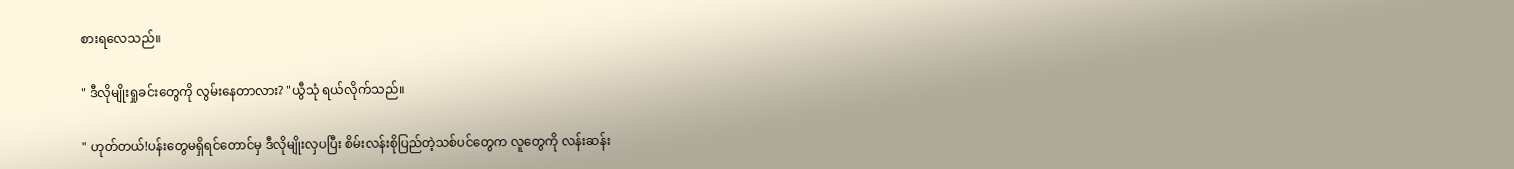စားရလေသည်။

" ဒီလိုမျိုးရှုခင်းတွေကို လွမ်းနေတာလား? "ယွီသုံ ရယ်လိုက်သည်။

" ဟုတ်တယ်!ပန်းတွေမရှိရင်တောင်မှ ဒီလိုမျိုးလှပပြီး စိမ်းလန်းစိုပြည်တဲ့သစ်ပင်တွေက လူတွေကို လန်းဆန်း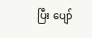ပြီး ‌ပျော်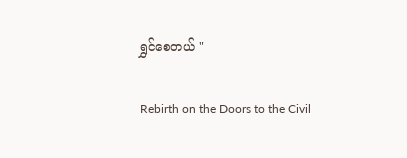ရွှင်စေတယ် "

Rebirth on the Doors to the Civil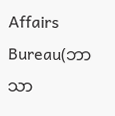Affairs Bureau(ဘာသာ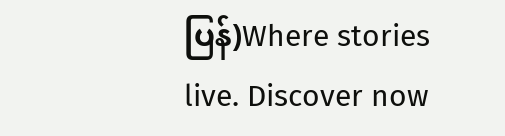ပြန်)Where stories live. Discover now